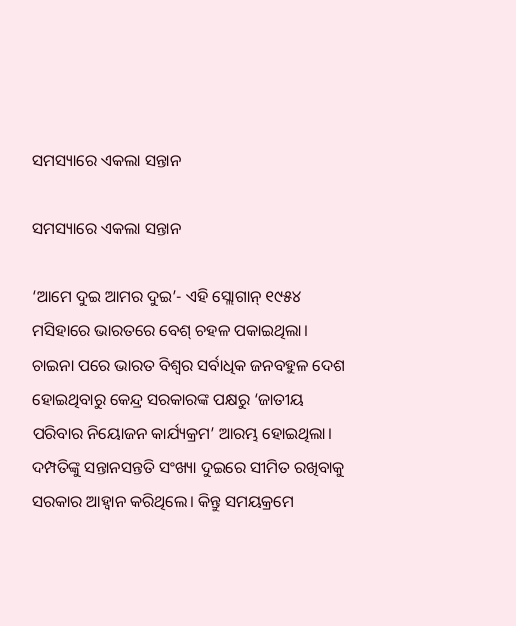ସମସ୍ୟାରେ ଏକଲା ସନ୍ତାନ

ସମସ୍ୟାରେ ଏକଲା ସନ୍ତାନ

‘ଆମେ ଦୁଇ ଆମର ଦୁଇ’- ଏହି ସ୍ଲୋଗାନ୍‌ ୧୯୫୪ ମସିହାରେ ଭାରତରେ ବେଶ୍‌ ଚହଳ ପକାଇଥିଲା। ଚାଇନା ପରେ ଭାରତ ବିଶ୍ବର ସର୍ବାଧିକ ଜନବହୁଳ ଦେଶ ହୋଇଥିବାରୁ କେନ୍ଦ୍ର ସରକାରଙ୍କ ପକ୍ଷରୁ ‘ଜାତୀୟ ପରିବାର ନିୟୋଜନ କାର୍ଯ୍ୟକ୍ରମ’ ଆରମ୍ଭ ହୋଇଥିଲା। ଦମ୍ପତିଙ୍କୁ ସନ୍ତାନସନ୍ତତି ସଂଖ୍ୟା ଦୁଇରେ ସୀମିତ ରଖିବାକୁ ସରକାର ଆହ୍ବାନ କରିଥିଲେ। କିନ୍ତୁ ସମୟକ୍ରମେ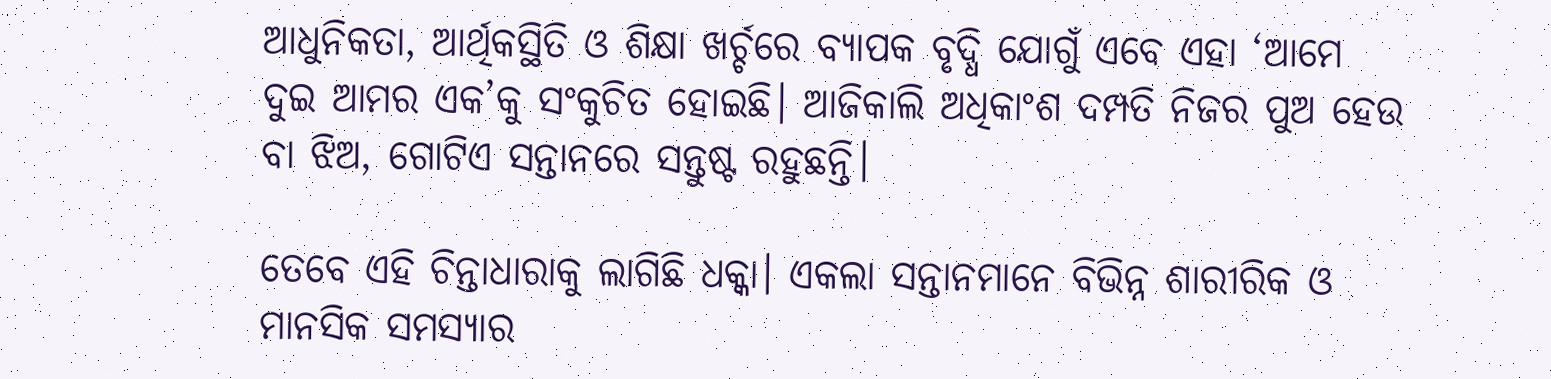ଆଧୁନିକତା, ଆର୍ଥିକସ୍ଥିତି ଓ ଶିକ୍ଷା ଖର୍ଚ୍ଚରେ ବ୍ୟାପକ ବୃଦ୍ଧି ଯୋଗୁଁ ଏବେ ଏହା ‘ଆମେ ଦୁଇ ଆମର ଏକ’କୁ ସଂକୁଚିତ ହୋଇଛି। ଆଜିକାଲି ଅଧିକାଂଶ ଦମ୍ପତି ନିଜର ପୁଅ ହେଉ ବା ଝିଅ, ଗୋଟିଏ ସନ୍ତାନରେ ସନ୍ତୁଷ୍ଟ ରହୁଛନ୍ତି।

ତେବେ ଏହି ଚିନ୍ତାଧାରାକୁ ଲାଗିଛି ଧକ୍କା। ଏକଲା ସନ୍ତାନମାନେ ବିଭିନ୍ନ ଶାରୀରିକ ଓ ମାନସିକ ସମସ୍ୟାର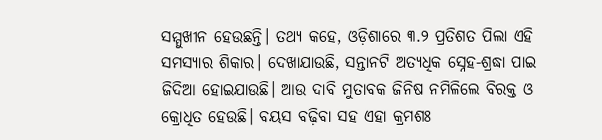ସମ୍ମୁଖୀନ ହେଉଛନ୍ତି। ତଥ୍ୟ କହେ, ଓଡ଼ିଶାରେ ୩.୨ ପ୍ରତିଶତ ପିଲା ଏହି ସମସ୍ୟାର ଶିକାର। ଦେଖାଯାଉଛି, ସନ୍ତାନଟି ଅତ୍ୟଧିକ ସ୍ନେହ-ଶ୍ରଦ୍ଧା ପାଇ ଜିଦିଆ ହୋଇଯାଉଛି। ଆଉ ଦାବି ମୁତାବକ ଜିନିଷ ନମିଳିଲେ ବିରକ୍ତ ଓ କ୍ରୋଧିତ ହେଉଛି। ବୟସ ବଢ଼ିବା ସହ ଏହା କ୍ରମଶଃ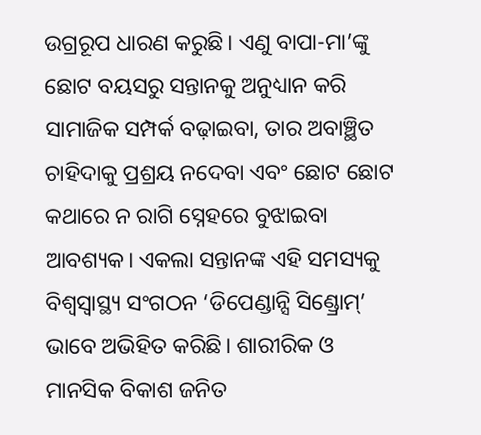ଉଗ୍ରରୂପ ଧାରଣ କରୁଛି। ଏଣୁ ବାପା-ମା’ଙ୍କୁ ଛୋଟ ବୟସରୁ ସନ୍ତାନକୁ ଅନୁଧ୍ୟାନ କରି ସାମାଜିକ ସମ୍ପର୍କ ବଢ଼ାଇବା, ତାର ଅବାଞ୍ଛିତ ଚାହିଦାକୁ ପ୍ରଶ୍ରୟ ନଦେବା ଏବଂ ଛୋଟ ଛୋଟ କଥାରେ ନ ରାଗି ସ୍ନେହରେ ବୁଝାଇବା ଆବଶ୍ୟକ। ଏକଲା ସନ୍ତାନଙ୍କ ଏହି ସମସ୍ୟକୁ ବିଶ୍ବସ୍ବାସ୍ଥ୍ୟ ସଂଗଠନ ‘ଡିପେଣ୍ଡାନ୍ସି ସିଣ୍ଡ୍ରୋମ୍’ ଭାବେ ଅଭିହିତ କରିଛି। ଶାରୀରିକ ଓ ମାନସିକ ବିକାଶ ଜନିତ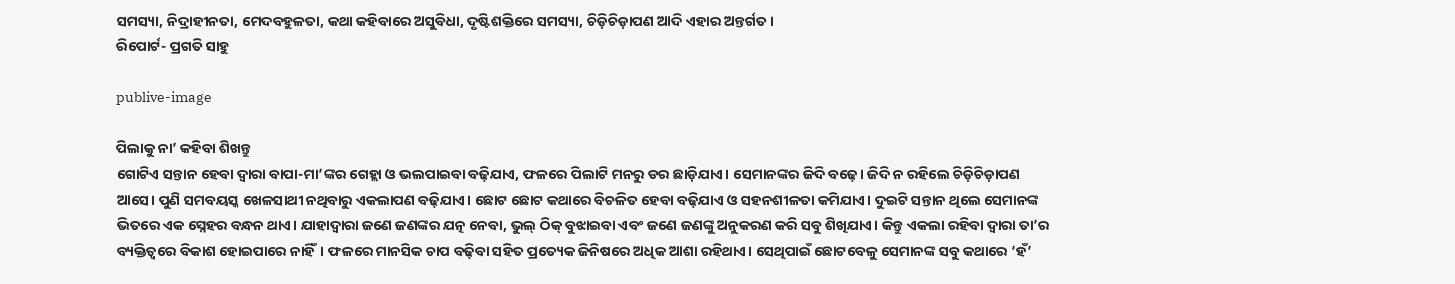ସମସ୍ୟା, ନିଦ୍ରାହୀନତା, ମେଦବହୁଳତା, କଥା କହିବାରେ ଅସୁବିଧା, ଦୃଷ୍ଟିଶକ୍ତିରେ ସମସ୍ୟା, ଚିଡ଼ିଚିଡ଼ାପଣ ଆଦି ଏହାର ଅନ୍ତର୍ଗତ।
ରିପୋର୍ଟ- ପ୍ରଗତି ସାହୁ

publive-image

ପିଲାକୁ ନା’ କହିବା ଶିଖନ୍ତୁ
ଗୋଟିଏ ସନ୍ତାନ ହେବା ଦ୍ବାରା ବାପା-ମା’ଙ୍କର ଗେହ୍ଲା ଓ ଭଲପାଇବା ବଢ଼ିଯାଏ, ଫଳରେ ପିଲାଟି ମନରୁ ଡର ଛାଡ଼ିଯାଏ। ସେମାନଙ୍କର ଜିଦି ବଢ଼େ। ଜିଦି ନ ରହିଲେ ଚିଡ଼ିଚିଡ଼ାପଣ ଆସେ। ପୁଣି ସମବୟସ୍କ ଖେଳସାଥୀ ନଥିବାରୁ ଏକଲାପଣ ବଢ଼ିଯାଏ। ଛୋଟ ଛୋଟ କଥାରେ ବିଚଳିତ ହେବା ବଢ଼ିଯାଏ ଓ ସହନଶୀଳତା କମିଯାଏ। ଦୁଇଟି ସନ୍ତାନ ଥିଲେ ସେମାନଙ୍କ ଭିତରେ ଏକ ସ୍ନେହର ବନ୍ଧନ ଥାଏ। ଯାହାଦ୍ବାରା ଜଣେ ଜଣଙ୍କର ଯତ୍ନ ନେବା, ଭୁଲ୍‌ ଠିକ୍‌ ବୁଝାଇବା ଏବଂ ଜଣେ ଜଣଙ୍କୁ ଅନୁକରଣ କରି ସବୁ ଶିଖିଯାଏ। କିନ୍ତୁ ଏକଲା ରହିବା ଦ୍ବାରା ତା’ର ବ୍ୟକ୍ତିତ୍ବରେ ବିକାଶ ହୋଇପାରେ ନାହିଁ। ଫଳରେ ମାନସିକ ଚାପ ବଢ଼ିବା ସହିତ ପ୍ରତ୍ୟେକ ଜିନିଷରେ ଅଧିକ ଆଶା ରହିଥାଏ। ସେଥିପାଇଁ ଛୋଟବେଳୁ ସେମାନଙ୍କ ସବୁ କଥାରେ ‘ହଁ’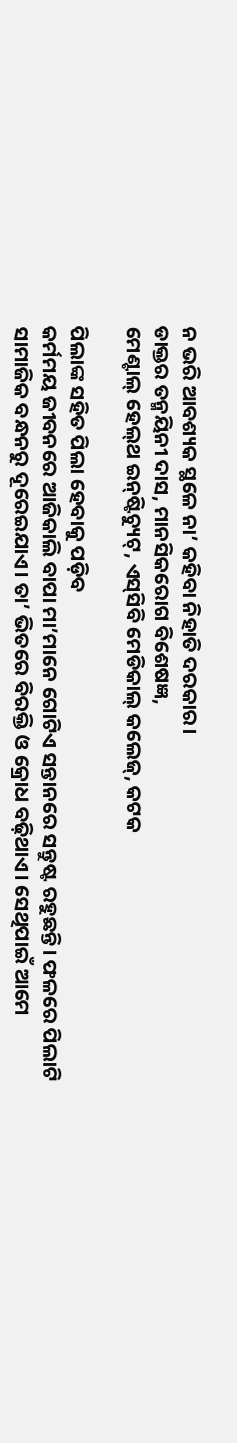ନ ଭରି ଆବଶ୍ୟକ ସ୍ଥଳେ ନା’ କହିବା ନିହାତି ଦରକାର।
ଡାକ୍ତର ତନ୍ମୟିନୀ ଦାସ, ମାନସିକରୋଗ ବିଶେଷଜ୍ଞ,
ମେଣ୍ଟାଲ୍‌ ହେଲ୍‌ଥ ଇନ୍‌‌ଷ୍ଟିଚ୍ୟୁଟ୍‌, ଏସ୍‌ସିବି ମେଡିକାଲ୍ କଲେଜ୍, କଟକ

ପିଲାଙ୍କ ସହିତ ପିଲା ହେବାକୁ ପଡ଼ିବ
କର୍ମମୟ ଜୀବନରେ ଆଜିକାଲି ବାପା ମା’ମାନେ ଗୋଟିଏ ସନ୍ତାନରେ ସନ୍ତୁଷ୍ଟ ରହୁଛନ୍ତି। ଫଳରେ ପିଲାଟି ସାମାଜିକ ବନ୍ଧନରୁ ଦୂରେଇଯାଏ। ତା’ ଭିତରେ ବିରକ୍ତି ଓ କ୍ରୋଧ ବଢ଼ିଥାଏ। ସେଥିପାଇଁ ଆମେ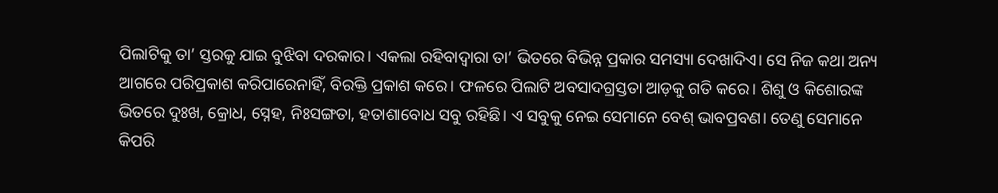ପିଲାଟିକୁ ତା’ ସ୍ତରକୁ ଯାଇ ବୁଝିବା ଦରକାର। ଏକଲା ରହିବାଦ୍ବାରା ତା’ ଭିତ‌ରେ ବିଭିନ୍ନ ପ୍ରକାର ସମସ୍ୟା ଦେଖାଦିଏ। ସେ ନିଜ କଥା ଅନ୍ୟ ଆଗରେ ପରିପ୍ରକାଶ କରିପାରେନାହିଁ, ବିରକ୍ତି ପ୍ରକାଶ କରେ। ଫଳରେ ପିଲାଟି ଅବସାଦଗ୍ରସ୍ତତା ଆଡ଼କୁ ଗତି କରେ। ଶିଶୁ ଓ କିଶୋରଙ୍କ ଭିତରେ ଦୁଃଖ, କ୍ରୋଧ, ସ୍ନେହ, ନିଃସଙ୍ଗତା, ହତାଶାବୋଧ ସବୁ ରହିଛି। ଏ ସବୁକୁ ନେଇ ସେମାନେ ବେଶ୍‌ ଭାବପ୍ରବଣ। ତେଣୁ ସେମାନେ କିପରି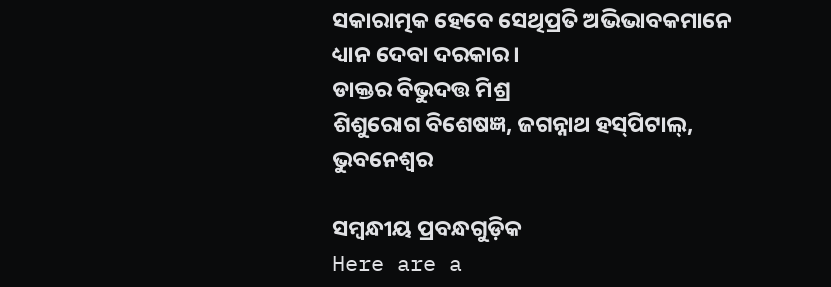ସକାରାତ୍ମକ ହେବେ ସେଥିପ୍ରତି ଅଭିଭାବକମାନେ ଧ୍ୟାନ ଦେବା ଦରକାର।
ଡାକ୍ତର ବିଭୁଦତ୍ତ ମିଶ୍ର
ଶିଶୁରୋଗ ବିଶେଷଜ୍ଞ, ଜଗନ୍ନାଥ ହସ୍‌ପିଟାଲ୍, ଭୁବନେଶ୍ବର

ସମ୍ବନ୍ଧୀୟ ପ୍ରବନ୍ଧଗୁଡ଼ିକ
Here are a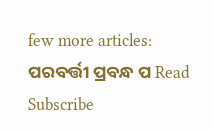few more articles:
ପରବର୍ତ୍ତୀ ପ୍ରବନ୍ଧ ପ Read
Subscribe